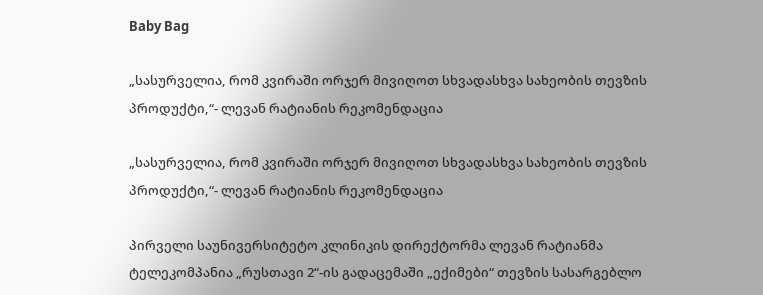Baby Bag

„სასურველია, რომ კვირაში ორჯერ მივიღოთ სხვადასხვა სახეობის თევზის პროდუქტი,“- ლევან რატიანის რეკომენდაცია

„სასურველია, რომ კვირაში ორჯერ მივიღოთ სხვადასხვა სახეობის თევზის პროდუქტი,“- ლევან რატიანის რეკომენდაცია

პირველი საუნივერსიტეტო კლინიკის დირექტორმა ლევან რატიანმა ტელეკომპანია „რუსთავი 2“-ის გადაცემაში „ექიმები“ თევზის სასარგებლო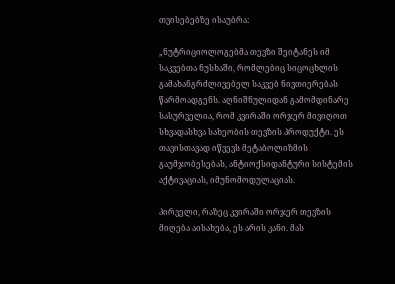თვისებებზე ისაუბრა:

„ნუტრიციოლოგებმა თევზი შეიტანეს იმ საკვებთა ნუსხაში, რომლებიც სიცოცხლის გამახანგრძლივებელ საკვებ ნივთიერებას წარმოადგენს. აღნიშნულიდან გამომდინარე სასურველია, რომ კვირაში ორჯერ მივიღოთ სხვადასხვა სახეობის თევზის პროდუქტი. ეს თავისთავად იწვევს მეტაბოლიზმის გაუმჯობესებას, ანტიოქსიდანტური სისტემის აქტივაციას, იმუნომოდულაციას.

პირველი, რაზეც კვირაში ორჯერ თევზის მიღება აისახება, ეს არის კანი. მას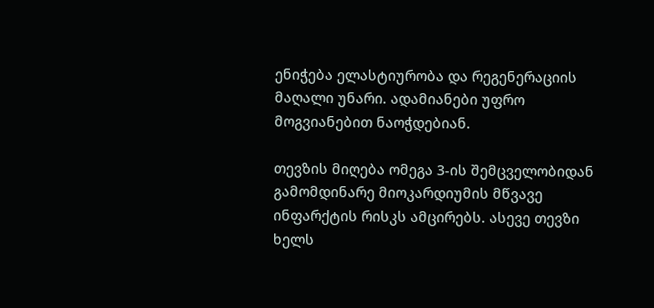ენიჭება ელასტიურობა და რეგენერაციის მაღალი უნარი. ადამიანები უფრო მოგვიანებით ნაოჭდებიან.

თევზის მიღება ომეგა 3-ის შემცველობიდან გამომდინარე მიოკარდიუმის მწვავე ინფარქტის რისკს ამცირებს. ასევე თევზი ხელს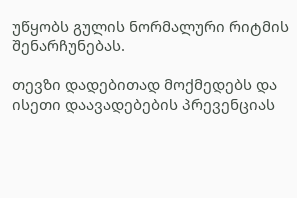უწყობს გულის ნორმალური რიტმის შენარჩუნებას.

თევზი დადებითად მოქმედებს და ისეთი დაავადებების პრევენციას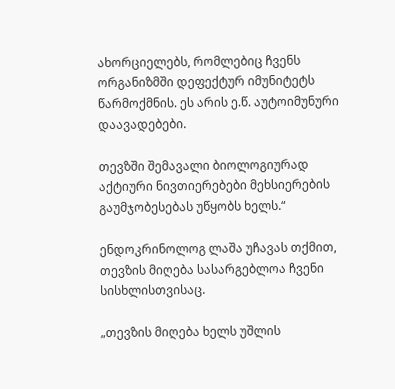ახორციელებს, რომლებიც ჩვენს ორგანიზმში დეფექტურ იმუნიტეტს წარმოქმნის. ეს არის ე.წ. აუტოიმუნური დაავადებები.

თევზში შემავალი ბიოლოგიურად აქტიური ნივთიერებები მეხსიერების გაუმჯობესებას უწყობს ხელს.“

ენდოკრინოლოგ ლაშა უჩავას თქმით, თევზის მიღება სასარგებლოა ჩვენი სისხლისთვისაც.

„თევზის მიღება ხელს უშლის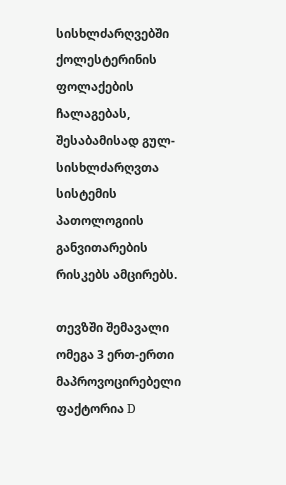სისხლძარღვებში ქოლესტერინის ფოლაქების ჩალაგებას, შესაბამისად გულ-სისხლძარღვთა სისტემის პათოლოგიის განვითარების რისკებს ამცირებს.

თევზში შემავალი ომეგა 3 ერთ-ერთი მაპროვოცირებელი ფაქტორია D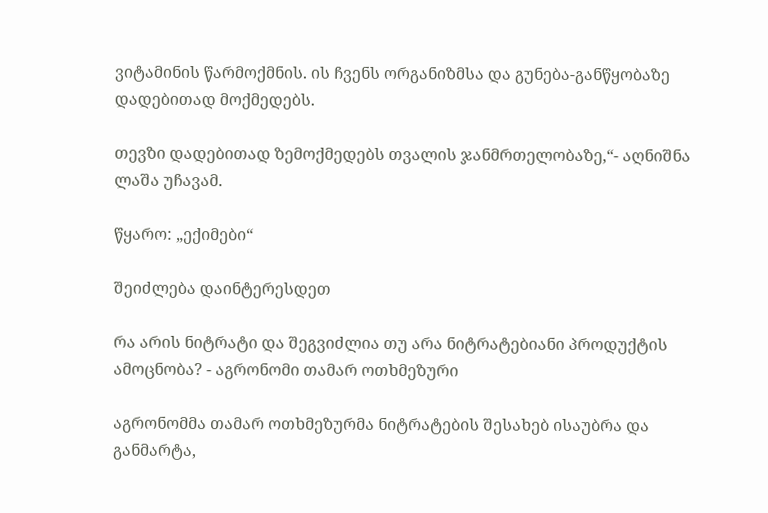ვიტამინის წარმოქმნის. ის ჩვენს ორგანიზმსა და გუნება-განწყობაზე დადებითად მოქმედებს.

თევზი დადებითად ზემოქმედებს თვალის ჯანმრთელობაზე,“- აღნიშნა ლაშა უჩავამ.

წყარო: „ექიმები“

შეიძლება დაინტერესდეთ

რა არის ნიტრატი და შეგვიძლია თუ არა ნიტრატებიანი პროდუქტის ამოცნობა? - აგრონომი თამარ ოთხმეზური

აგრონომმა თამარ ოთხმეზურმა ნიტრატების შესახებ ისაუბრა და განმარტა,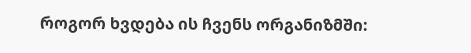როგორ ხვდება ის ჩვენს ორგანიზმში: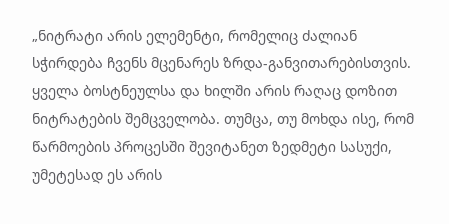„ნიტრატი არის ელემენტი, რომელიც ძალიან სჭირდება ჩვენს მცენარეს ზრდა-განვითარებისთვის. ყველა ბოსტნეულსა და ხილში არის რაღაც დოზით ნიტრატების შემცველობა. თუმცა, თუ მოხდა ისე, რომ წარმოების პროცესში შევიტანეთ ზედმეტი სასუქი, უმეტესად ეს არის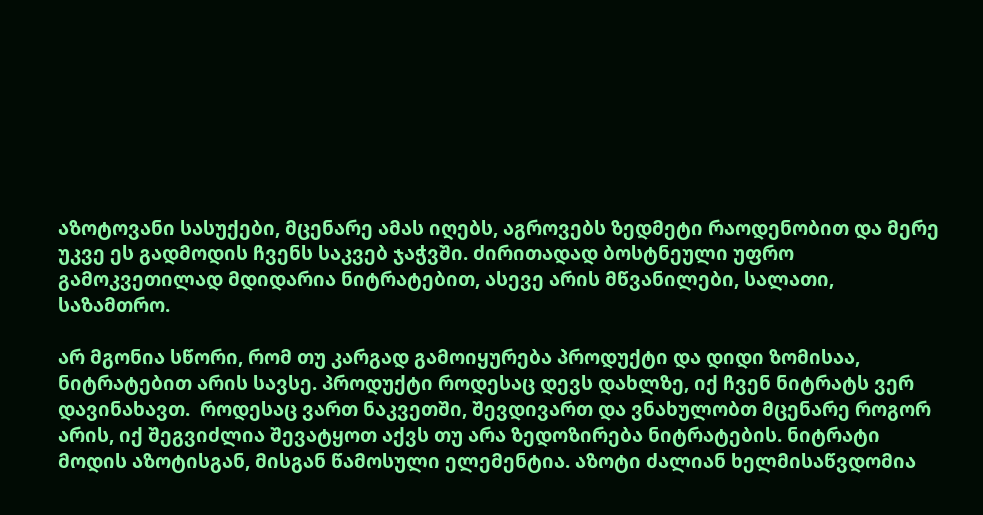აზოტოვანი სასუქები, მცენარე ამას იღებს, აგროვებს ზედმეტი რაოდენობით და მერე უკვე ეს გადმოდის ჩვენს საკვებ ჯაჭვში. ძირითადად ბოსტნეული უფრო გამოკვეთილად მდიდარია ნიტრატებით, ასევე არის მწვანილები, სალათი, საზამთრო.

არ მგონია სწორი, რომ თუ კარგად გამოიყურება პროდუქტი და დიდი ზომისაა, ნიტრატებით არის სავსე. პროდუქტი როდესაც დევს დახლზე, იქ ჩვენ ნიტრატს ვერ დავინახავთ.  როდესაც ვართ ნაკვეთში, შევდივართ და ვნახულობთ მცენარე როგორ არის, იქ შეგვიძლია შევატყოთ აქვს თუ არა ზედოზირება ნიტრატების. ნიტრატი მოდის აზოტისგან, მისგან წამოსული ელემენტია. აზოტი ძალიან ხელმისაწვდომია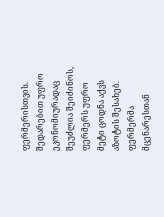ფერმერისთვის. შედარებით უფრო ეკონომიურადაც შეუძლია შეიძინოს, ფერმერს უფრო მეტი ცოდნა აქვს აზოტის შესახებ. ფერმერმა მცენარესთან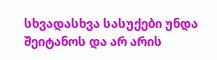სხვადასხვა სასუქები უნდა შეიტანოს და არ არის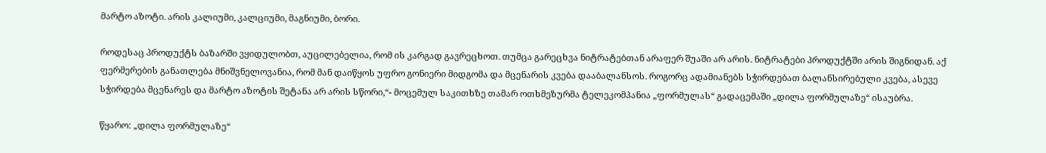მარტო აზოტი. არის კალიუმი, კალციუმი, მაგნიუმი, ბორი.

როდესაც პროდუქტს ბაზარში ვყიდულობთ, აუცილებელია, რომ ის კარგად გავრეცხოთ. თუმცა გარეცხვა ნიტრატებთან არაფერ შუაში არ არის. ნიტრატები პროდუქტში არის შიგნიდან. აქ ფერმერების განათლება მნიშვნელოვანია, რომ მან დაიწყოს უფრო გონიერი მიდგომა და მცენარის კვება დააბალანსოს. როგორც ადამიანებს სჭირდებათ ბალანსირებული კვება, ასევე სჭირდება მცენარეს და მარტო აზოტის შეტანა არ არის სწორი,“- მოცემულ საკითხზე თამარ ოთხმეზურმა ტელეკომპანია „ფორმულას“ გადაცემაში „დილა ფორმულაზე“ ისაუბრა.

წყარო: „დილა ფორმულაზე“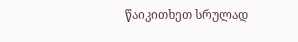წაიკითხეთ სრულად